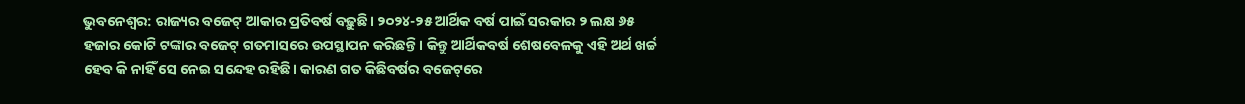ଭୁବନେଶ୍ବର: ରାଜ୍ୟର ବଜେଟ୍‌ ଆକାର ପ୍ରତିବର୍ଷ ବଢ଼ୁଛି। ୨୦୨୪-୨୫ ଆର୍ଥିକ ବର୍ଷ ପାଇଁ ସରକାର ୨ ଲକ୍ଷ ୬୫ ହଜାର କୋଟି ଟଙ୍କାର ବଜେଟ୍‌ ଗତମାସରେ ଉପସ୍ଥାପନ କରିଛନ୍ତି। କିନ୍ତୁ ଆର୍ଥିକବର୍ଷ ଶେଷବେଳକୁ ଏହି ଅର୍ଥ ଖର୍ଚ୍ଚ ହେବ କି ନାହିଁ ସେ ନେଇ ସନ୍ଦେହ ରହିଛି। କାରଣ ଗତ କିଛିବର୍ଷର ବଜେଟ୍‌ରେ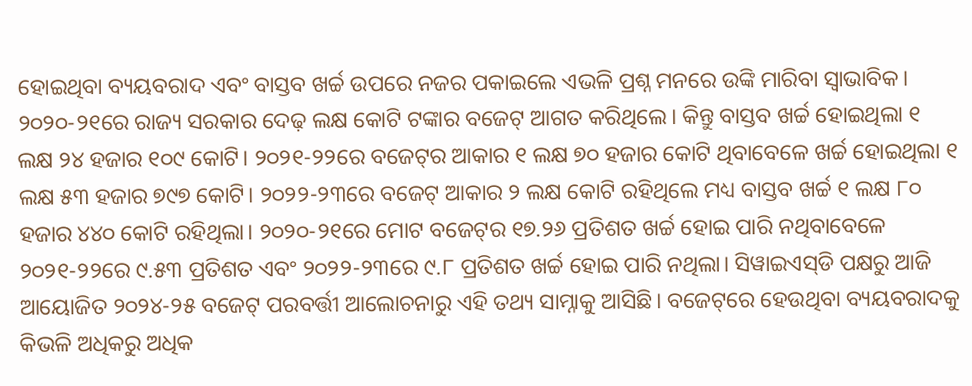ହୋଇଥିବା ବ୍ୟୟବରାଦ ଏବଂ ବାସ୍ତବ ଖର୍ଚ୍ଚ ଉପରେ ନଜର ପକାଇଲେ ଏଭଳି ପ୍ରଶ୍ନ ମନରେ ଉଙ୍କି ମାରିବା ସ୍ବାଭାବିକ। ୨୦୨୦-୨୧ରେ ରାଜ୍ୟ ସରକାର ଦେଢ଼ ଲକ୍ଷ କୋଟି ଟଙ୍କାର ବଜେଟ୍‌ ଆଗତ କରିଥିଲେ। କିନ୍ତୁ ବାସ୍ତବ ଖର୍ଚ୍ଚ ହୋଇଥିଲା ୧ ଲକ୍ଷ ୨୪ ହଜାର ୧୦୯ କୋଟି। ୨୦୨୧-୨୨ରେ ବଜେଟ୍‌ର ଆକାର ୧ ଲକ୍ଷ ୭୦ ହଜାର କୋଟି ଥିବା‌ବେଳେ ଖର୍ଚ୍ଚ ହୋଇଥିଲା ୧ ଲକ୍ଷ ୫୩ ହଜାର ୭୯୭ କୋଟି। ୨୦୨୨-୨୩ରେ ବଜେଟ୍‌ ଆକାର ୨ ଲକ୍ଷ କୋଟି ରହିଥିଲେ ମଧ୍ୟ ବାସ୍ତବ ଖର୍ଚ୍ଚ ୧ ଲକ୍ଷ ୮୦ ହଜାର ୪୪୦ କୋଟି ରହିଥିଲା। ୨୦୨୦-୨୧ରେ ମୋଟ ବଜେଟ୍‌ର ୧୭.୨୬ ପ୍ରତିଶତ ଖର୍ଚ୍ଚ ହୋଇ ପାରି ନଥିବାବେଳେ ୨୦୨୧-୨୨ରେ ୯.୫୩ ପ୍ରତିଶତ ଏବଂ ୨୦୨୨-୨୩ରେ ୯.୮ ପ୍ରତିଶତ ଖର୍ଚ୍ଚ ହୋଇ ପାରି ନଥିଲା। ସିୱାଇଏସ୍‌ଡି ପକ୍ଷରୁ ଆଜି ଆୟୋଜିତ ୨୦୨୪-୨୫ ବଜେଟ୍‌ ପରବର୍ତ୍ତୀ ଆଲୋଚନାରୁ ଏହି ତଥ୍ୟ ସାମ୍ନାକୁ ଆସିଛି। ବଜେଟ୍‌ରେ ହେଉଥିବା ବ୍ୟୟବରାଦକୁ କିଭଳି ଅଧିକରୁ ଅଧିକ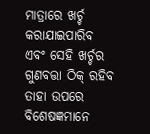ମାତ୍ରାରେ ଖର୍ଚ୍ଚ କରାଯାଇପାରିବ ଏବଂ ସେହି ଖର୍ଚ୍ଚର ଗୁଣବତ୍ତା ଠିକ୍‌ ରହିବ ତାହା ଉପରେ ବିଶେଷଜ୍ଞମାନେ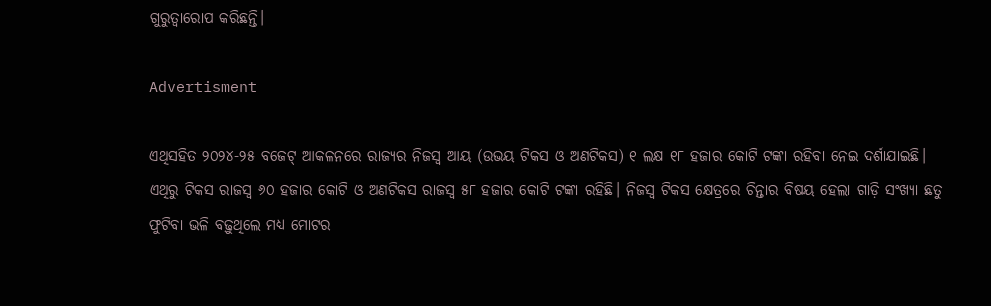ଗୁରୁତ୍ବାରୋପ କରିଛନ୍ତି।

Advertisment

ଏଥିସହିତ ୨୦୨୪-୨୫ ବଜେଟ୍‌ ଆକଳନରେ ରାଜ୍ୟର ନିଜସ୍ବ ଆୟ (ଉଭୟ ଟିକସ ଓ ଅଣଟିକସ) ୧ ଲକ୍ଷ ୧୮ ହଜାର କୋଟି ଟଙ୍କା ରହିବା ନେଇ ଦର୍ଶାଯାଇଛି। ଏଥିରୁ ଟିକସ ରାଜସ୍ବ ୬୦ ହଜାର କୋଟି ଓ ଅଣଟିକସ ରାଜସ୍ବ ୫୮ ହଜାର କୋଟି ଟଙ୍କା ରହିଛି। ନିଜସ୍ବ ଟିକସ କ୍ଷେତ୍ରରେ ଚିନ୍ତାର ବିଷୟ ହେଲା ଗାଡ଼ି ସଂଖ୍ୟା ଛତୁ ଫୁଟିବା ଭଳି ବଢ଼ୁଥିଲେ ମଧ୍ୟ ମୋଟର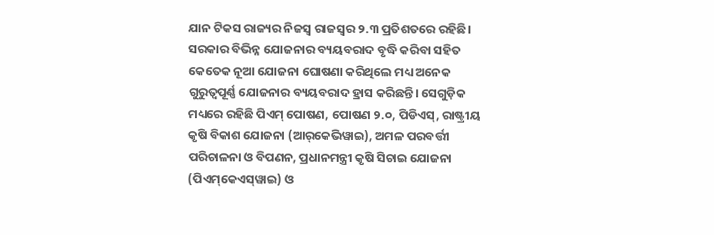ଯାନ ଟିକସ ରାଜ୍ୟର ନିଜସ୍ବ ରାଜସ୍ବର ୨.୩ ପ୍ରତିଶତରେ ରହିଛି। ସରକାର ବିଭିନ୍ନ ଯୋଜନାର ବ୍ୟୟବରାଦ ବୃଦ୍ଧି କରିବା ସହିତ କେତେକ ନୂଆ ଯୋଜନା ଘୋଷଣା କରିଥିଲେ ମଧ୍ୟ ଅନେକ ଗୁରୁତ୍ବପୂର୍ଣ୍ଣ ଯୋଜନାର ବ୍ୟୟବରାଦ ହ୍ରାସ କରିଛନ୍ତି। ସେଗୁଡ଼ିକ ମଧ୍ୟରେ ରହିଛି ପିଏମ୍‌ ପୋଷଣ, ପୋଷଣ ୨.୦, ପିଡିଏସ୍‌, ରାଷ୍ଟ୍ରୀୟ କୃଷି ବିକାଶ ଯୋଜନା (ଆର୍‌କେଭିୱାଇ), ଅମଳ ପରବର୍ତ୍ତୀ ପରିଚାଳନା ଓ ବିପଣନ, ପ୍ରଧାନମନ୍ତ୍ରୀ କୃଷି ସିଚାଇ ଯୋଜନା (ପିଏମ୍‌କେଏସ୍‌ୱାଇ) ଓ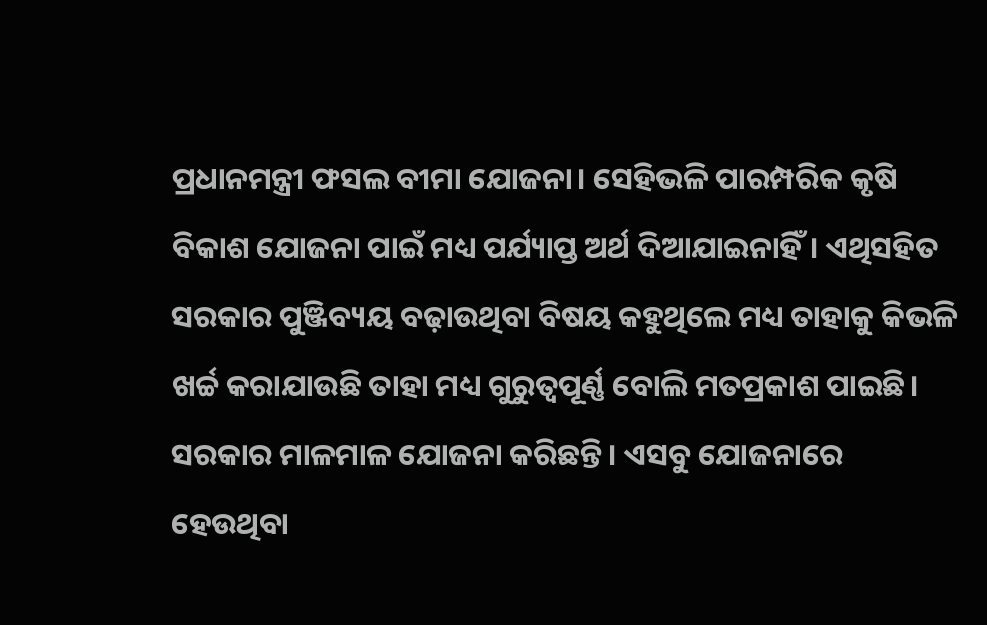ପ୍ରଧାନମନ୍ତ୍ରୀ ଫସଲ ବୀମା ଯୋଜନା। ସେହିଭଳି ପାରମ୍ପରିକ କୃଷି ବିକାଶ ଯୋଜନା ପାଇଁ ମଧ୍ୟ ପର୍ଯ୍ୟାପ୍ତ ଅର୍ଥ ଦିଆଯାଇନାହିଁ। ଏଥିସହିତ ସରକାର ପୁଞ୍ଜିବ୍ୟୟ ବଢ଼ାଉଥିବା ବିଷୟ ‌କହୁଥିଲେ ମଧ୍ୟ ‌ତାହାକୁ କିଭଳି ଖର୍ଚ୍ଚ କରାଯାଉଛି ‌ତାହା ମଧ୍ୟ ଗୁରୁତ୍ବପୂର୍ଣ୍ଣ ବୋଲି ମତପ୍ରକାଶ ପାଇଛି। ସରକାର ମାଳମାଳ ଯୋଜନା କରିଛନ୍ତି। ଏସବୁ ଯୋଜନାରେ ହେଉଥିବା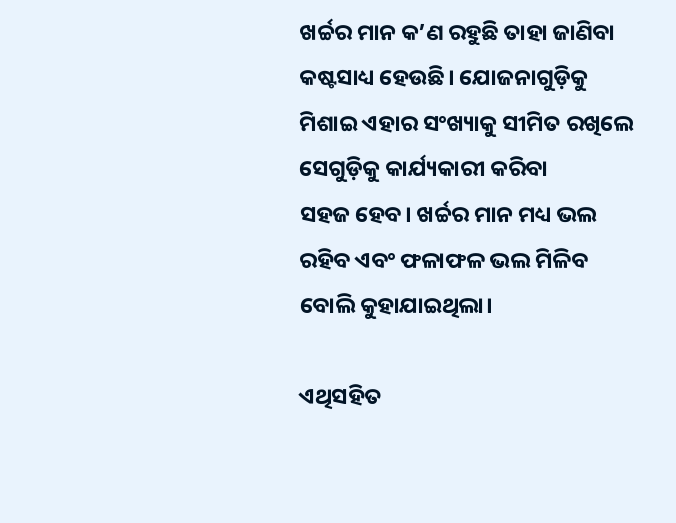ଖର୍ଚ୍ଚର ମାନ କ’ଣ ରହୁଛି ତାହା ଜାଣିବା କଷ୍ଟସାଧ୍ୟ ହେଉଛି। ଯୋଜନାଗୁଡ଼ିକୁ ମିଶାଇ ଏହାର ସଂଖ୍ୟାକୁ ସୀମିତ ରଖିଲେ ସେଗୁଡ଼ିକୁ କାର୍ଯ୍ୟକାରୀ କରିବା ସହଜ ‌ହେବ। ଖର୍ଚ୍ଚର ମାନ ମଧ୍ୟ ଭଲ ରହିବ ଏବଂ ଫଳାଫଳ ଭଲ ମିଳିବ ବୋଲି କୁହାଯାଇଥିଲା।

ଏଥିସହିତ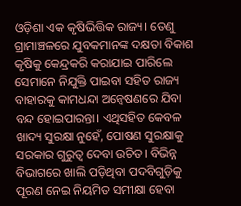ଓଡ଼ିଶା ଏକ କୃଷିଭିତ୍ତିକ ରାଜ୍ୟ। ତେଣୁ ଗ୍ରାମାଞ୍ଚଳରେ ଯୁବକମାନଙ୍କ ଦକ୍ଷତା ବିକାଶ କୃଷିକୁ କେନ୍ଦ୍ରକରି କରାଯାଇ ପାରିଲେ ସେମାନେ ନିଯୁକ୍ତି ପାଇବା ସହିତ ରାଜ୍ୟ ବାହାରକୁ କାମଧନ୍ଦା ‌ଅନ୍ବେଷଣରେ ଯିବା ବନ୍ଦ ହୋଇପାରନ୍ତା। ଏଥିସହିତ କେବଳ ଖାଦ୍ୟ ସୁରକ୍ଷା ନୁହେଁ, ପୋଷଣ ସୁରକ୍ଷାକୁ ସରକାର ଗୁରୁତ୍ବ ଦେବା ଉଚିତ। ବିଭିନ୍ନ ବିଭାଗରେ ଖାଲି ପଡ଼ିଥିବା ପଦବିଗୁଡ଼ିକୁ ପୂରଣ ନେଇ ନିୟମିତ ସମୀକ୍ଷା ହେବା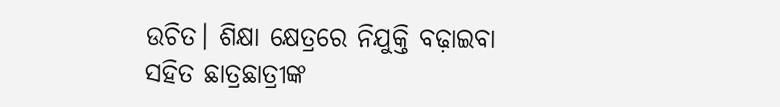ଉଚିତ। ଶିକ୍ଷା କ୍ଷେତ୍ରରେ ନିଯୁକ୍ତି ବଢ଼ାଇବା ସହିତ ଛାତ୍ରଛାତ୍ରୀଙ୍କ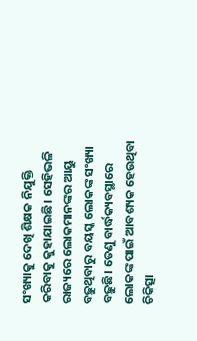ସଂଖ୍ୟାକୁ ଦେଖି ଶିକ୍ଷକ ନିଯୁକ୍ତି କରିବାକୁ କୁହାଯାଇଛି। ସେହିଭଳି ରାଜ୍ୟରେ ଲୋକମାନଙ୍କର ଆୟୁ ବଢ଼ୁଥିବାରୁ ବୟସ୍କ ଲୋକଙ୍କ ସଂଖ୍ୟା ବଢ଼ୁଛି। ତେଣୁ ବାର୍ଦ୍ଧକ୍ୟବସ୍ଥାରେ ଲୋକଙ୍କ ପାଇଁ ଆବଶ୍ୟକ ହେଉଥିବା ଚିକିତ୍ସା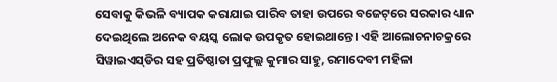ସେବାକୁ କିଭଳି ବ୍ୟାପକ କରାଯାଇ ପାରିବ ତାହା ଉପରେ ବଜେଟ୍‌ରେ ସରକାର ଧ୍ୟାନ ଦେଇଥିଲେ ଅନେକ ବୟସ୍କ ଲୋକ ଉପକୃତ ହୋଇଥାନ୍ତେ। ଏହି ଆଲୋଚନାଚକ୍ରରେ ସିୱାଇଏସ୍‌ଡିର ସହ ପ୍ରତିଷ୍ଠାତା ପ୍ରଫୁଲ୍ଲ କୁମାର ସାହୁ, ରମାଦେବୀ ମହିଳା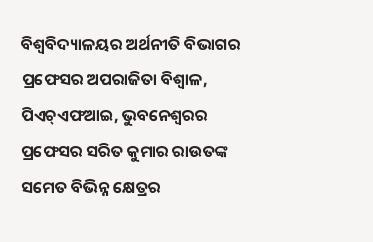ବିଶ୍ବବିଦ୍ୟାଳୟର ଅର୍ଥନୀତି ବିଭାଗର ପ୍ରଫେସର ଅପରାଜିତା ବିଶ୍ବାଳ, ପିଏଚ୍‌ଏଫଆଇ, ଭୁବନେଶ୍ବରର ପ୍ରଫେସର ସରିତ କୁମାର ରାଉତଙ୍କ ସମେତ ବିଭିନ୍ନ କ୍ଷେତ୍ରର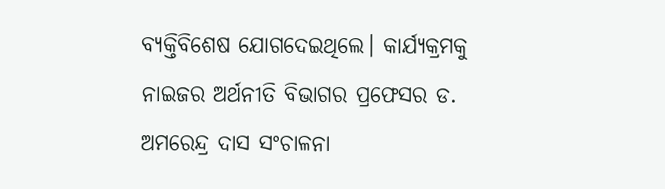ବ୍ୟକ୍ତିବିଶେଷ ଯୋଗଦେଇଥିଲେ। କାର୍ଯ୍ୟକ୍ରମକୁ ନାଇଜର ଅର୍ଥନୀତି ବିଭାଗର ପ୍ରଫେସର ଡ. ଅମରେନ୍ଦ୍ର ଦାସ ସଂଚାଳନା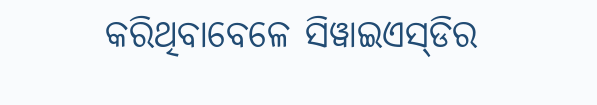କରିଥି‌ବାବେଳେ ସିୱାଇଏସ୍‌ଡିର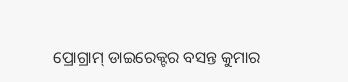ପ୍ରୋଗ୍ରାମ୍‌ ଡାଇରେକ୍ଟର ବସନ୍ତ କୁମାର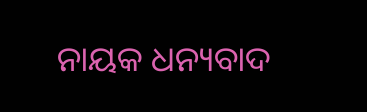ନାୟକ ଧନ୍ୟବାଦ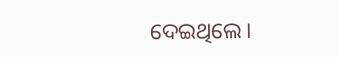ଦେଇଥିଲେ।